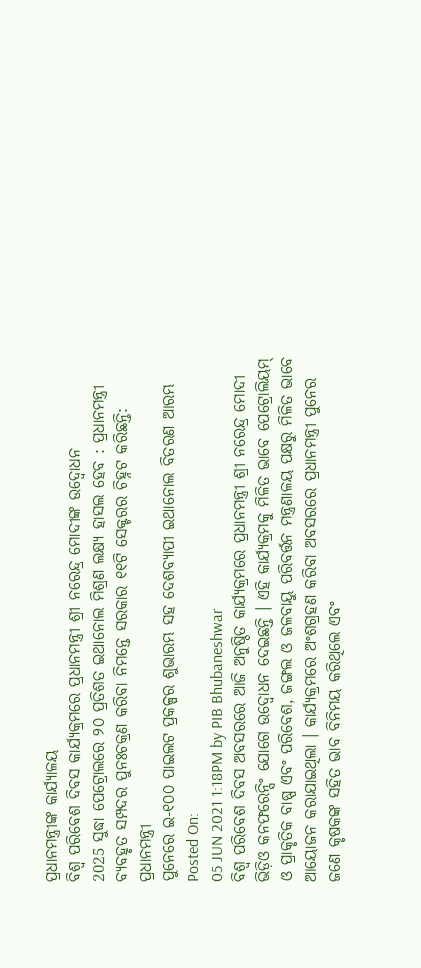ପ୍ରଧାନମନ୍ତ୍ରୀଙ୍କ କାର୍ଯ୍ୟାଳୟ
ବିଶ୍ୱ ପରିବେଶ ଦିବସ କାର୍ଯ୍ୟକ୍ରମରେ ପ୍ରଧାନମନ୍ତ୍ରୀ ଶ୍ରୀ ନରେନ୍ଦ୍ର ମୋଦୀଙ୍କ ଉଦ୍ବୋଧନ
2025 ସୁଦ୍ଧା ପେଟ୍ରୋଲରେ ୨୦ ପ୍ରତିଶତ ଇଥାନୋଲ ମିଶ୍ରଣ ଲକ୍ଷ୍ୟ ହାସଲ ହେବ : ପ୍ରଧାନମନ୍ତ୍ରୀ
ବ୍ୟବହୃତ ସମ୍ପଦର ପୁନଃଚକ୍ରଣ କରିବା ନିମନ୍ତେ ସରକାର ୧୧ଟି ସେକ୍ଟରର ଚିହ୍ନଟ କରିଛନ୍ତି: ପ୍ରଧାନମନ୍ତ୍ରୀ
ପୁନେରେ ଇ-୧୦୦ ପାଇଲଟ ପ୍ରକଳ୍ପର ଶୁଭାରମ୍ଭ ସହ ଦେଶବ୍ୟାପୀ ଇଥାନୋଲ ବିତରଣ ଆରମ୍ଭ
Posted On:
05 JUN 2021 1:18PM by PIB Bhubaneshwar
ବିଶ୍ୱ ପରିବେଶ ଦିବସ ଅବସରରେ ଆଜି ଅନୁଷ୍ଠିତ କାର୍ଯ୍ୟକ୍ରମରେ ପ୍ରଧାନମନ୍ତ୍ରୀ ଶ୍ରୀ ନରେନ୍ଦ୍ର ମୋଦୀ ଭିଡ଼ିଓ କନଫରେନ୍ସିଂ ଯୋଗେ ଉଦ୍ବୋଧନ ଦେଇଛନ୍ତି । ଏହି କାର୍ଯ୍ୟକ୍ରମକୁ ମିଳିତ ଭାବେ ପେଟ୍ରୋଲିୟମ୍ ଓ ପ୍ରାକୃତିକ ବାଷ୍ପ ଏବଂ ପରିବେଶ, ଜଙ୍ଗଲ ଓ ଜଳବାୟୁ ପରିବର୍ତ୍ତନ ମନ୍ତ୍ରଣାଳୟ ପକ୍ଷରୁ ମିଳିତ ଭାବେ ଆୟୋଜନ କରାଯାଇଥିଲା । କାର୍ଯ୍ୟକ୍ରମରେ ଅଂଶଗ୍ରହଣ କରିବା ଅବସରରେ ପ୍ରଧାନମନ୍ତ୍ରୀ ପୁନେର ଜଣେ କୃଷକଙ୍କ ସହିତ ଭାବ ବିନିମୟ କରିଥିଲେ ଏବଂ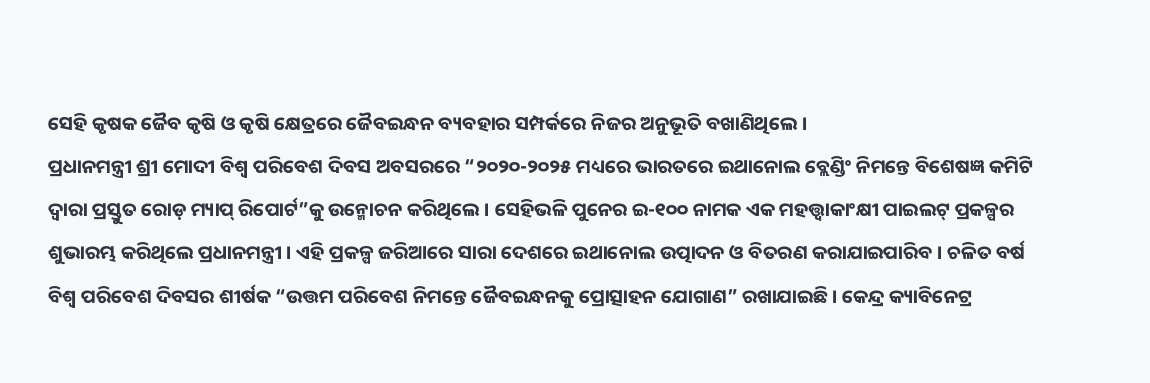ସେହି କୃଷକ ଜୈବ କୃଷି ଓ କୃଷି କ୍ଷେତ୍ରରେ ଜୈବଇନ୍ଧନ ବ୍ୟବହାର ସମ୍ପର୍କରେ ନିଜର ଅନୁଭୂତି ବଖାଣିଥିଲେ ।
ପ୍ରଧାନମନ୍ତ୍ରୀ ଶ୍ରୀ ମୋଦୀ ବିଶ୍ୱ ପରିବେଶ ଦିବସ ଅବସରରେ “୨୦୨୦-୨୦୨୫ ମଧ୍ୟରେ ଭାରତରେ ଇଥାନୋଲ ବ୍ଲେଣ୍ଡିଂ ନିମନ୍ତେ ବିଶେଷଜ୍ଞ କମିଟି ଦ୍ୱାରା ପ୍ରସ୍ତୁତ ରୋଡ଼ ମ୍ୟାପ୍ ରିପୋର୍ଟ”କୁ ଉନ୍ମୋଚନ କରିଥିଲେ । ସେହିଭଳି ପୁନେର ଇ-୧୦୦ ନାମକ ଏକ ମହତ୍ତ୍ୱାକାଂକ୍ଷୀ ପାଇଲଟ୍ ପ୍ରକଳ୍ପର ଶୁଭାରମ୍ଭ କରିଥିଲେ ପ୍ରଧାନମନ୍ତ୍ରୀ । ଏହି ପ୍ରକଳ୍ପ ଜରିଆରେ ସାରା ଦେଶରେ ଇଥାନୋଲ ଉତ୍ପାଦନ ଓ ବିତରଣ କରାଯାଇପାରିବ । ଚଳିତ ବର୍ଷ ବିଶ୍ୱ ପରିବେଶ ଦିବସର ଶୀର୍ଷକ “ଉତ୍ତମ ପରିବେଶ ନିମନ୍ତେ ଜୈବଇନ୍ଧନକୁ ପ୍ରୋତ୍ସାହନ ଯୋଗାଣ” ରଖାଯାଇଛି । କେନ୍ଦ୍ର କ୍ୟାବିନେଟ୍ର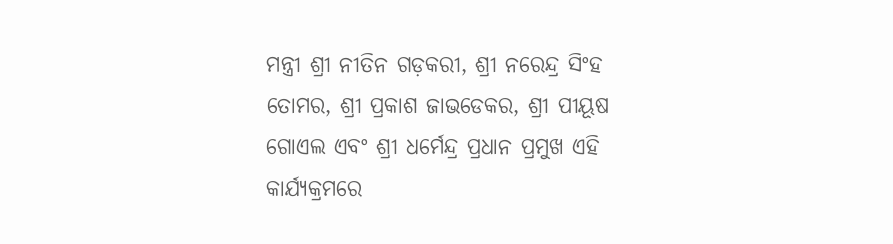ମନ୍ତ୍ରୀ ଶ୍ରୀ ନୀତିନ ଗଡ଼କରୀ, ଶ୍ରୀ ନରେନ୍ଦ୍ର ସିଂହ ତୋମର, ଶ୍ରୀ ପ୍ରକାଶ ଜାଭଡେକର, ଶ୍ରୀ ପୀୟୂଷ ଗୋଏଲ ଏବଂ ଶ୍ରୀ ଧର୍ମେନ୍ଦ୍ର ପ୍ରଧାନ ପ୍ରମୁଖ ଏହି କାର୍ଯ୍ୟକ୍ରମରେ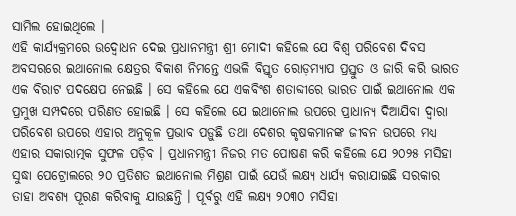ସାମିଲ ହୋଇଥିଲେ ।
ଏହି କାର୍ଯ୍ୟକ୍ରମରେ ଉଦ୍ବୋଧନ ଦେଇ ପ୍ରଧାନମନ୍ତ୍ରୀ ଶ୍ରୀ ମୋଦୀ କହିଲେ ଯେ ବିଶ୍ୱ ପରିବେଶ ଦିବସ ଅବସରରେ ଇଥାନୋଲ କ୍ଷେତ୍ରର ବିକାଶ ନିମନ୍ତେ ଏଭଳି ବିସ୍ତୃତ ରୋଡ଼ମ୍ୟାପ ପ୍ରସ୍ତୁତ ଓ ଜାରି କରି ଭାରତ ଏକ ବିରାଟ ପଦକ୍ଷେପ ନେଇଛି । ସେ କହିଲେ ଯେ ଏକବିଂଶ ଶତାବ୍ଦୀରେ ଭାରତ ପାଇଁ ଇଥାନୋଲ ଏକ ପ୍ରମୁଖ ସମ୍ପଦରେ ପରିଣତ ହୋଇଛି । ସେ କହିଲେ ଯେ ଇଥାନୋଲ ଉପରେ ପ୍ରାଧାନ୍ୟ ଦିଆଯିବା ଦ୍ୱାରା ପରିବେଶ ଉପରେ ଏହାର ଅନୁକୂଳ ପ୍ରଭାବ ପଡ଼ୁଛି ତଥା ଦେଶର କୃଷକମାନଙ୍କ ଜୀବନ ଉପରେ ମଧ୍ୟ ଏହାର ସକାରାତ୍ମକ ସୁଫଳ ପଡ଼ିବ । ପ୍ରଧାନମନ୍ତ୍ରୀ ନିଜର ମତ ପୋଷଣ କରି କହିଲେ ଯେ ୨୦୨୫ ମସିହା ସୁଦ୍ଧା ପେଟ୍ରୋଲରେ ୨୦ ପ୍ରତିଶତ ଇଥାନୋଲ ମିଶ୍ରଣ ପାଇଁ ଯେଉଁ ଲକ୍ଷ୍ୟ ଧାର୍ଯ୍ୟ କରାଯାଇଛି ସରକାର ତାହା ଅବଶ୍ୟ ପୂରଣ କରିବାକୁ ଯାଉଛନ୍ତି । ପୂର୍ବରୁ ଏହି ଲକ୍ଷ୍ୟ ୨୦୩୦ ମସିହା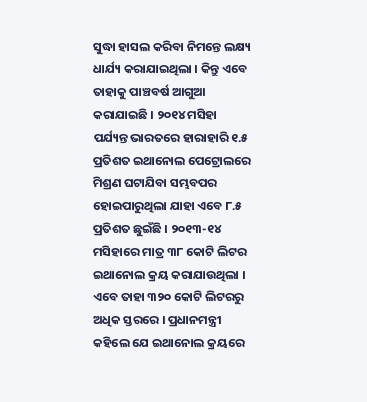ସୁଦ୍ଧା ହାସଲ କରିବା ନିମନ୍ତେ ଲକ୍ଷ୍ୟ ଧାର୍ଯ୍ୟ କରାଯାଇଥିଲା । କିନ୍ତୁ ଏବେ ତାହାକୁ ପାଞ୍ଚବର୍ଷ ଆଗୁଆ କରାଯାଇଛି । ୨୦୧୪ ମସିହା ପର୍ଯ୍ୟନ୍ତ ଭାରତରେ ହାରାହାରି ୧.୫ ପ୍ରତିଶତ ଇଥାନୋଲ ପେଟ୍ରୋଲରେ ମିଶ୍ରଣ ଘଟାଯିବା ସମ୍ଭବପର ହୋଇପାରୁଥିଲା ଯାହା ଏବେ ୮.୫ ପ୍ରତିଶତ ଛୁଇଁଛି । ୨୦୧୩-୧୪ ମସିହାରେ ମାତ୍ର ୩୮ କୋଟି ଲିଟର ଇଥାନୋଲ କ୍ରୟ କରାଯାଉଥିଲା । ଏବେ ତାହା ୩୨୦ କୋଟି ଲିଟରରୁ ଅଧିକ ସ୍ତରରେ । ପ୍ରଧାନମନ୍ତ୍ରୀ କହିଲେ ଯେ ଇଥାନୋଲ କ୍ରୟରେ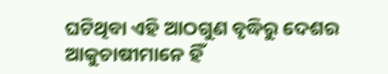ଘଟିଥିବା ଏହି ଆଠଗୁଣ ବୃଦ୍ଧିରୁ ଦେଶର ଆକୁଚାଷୀମାନେ ହିଁ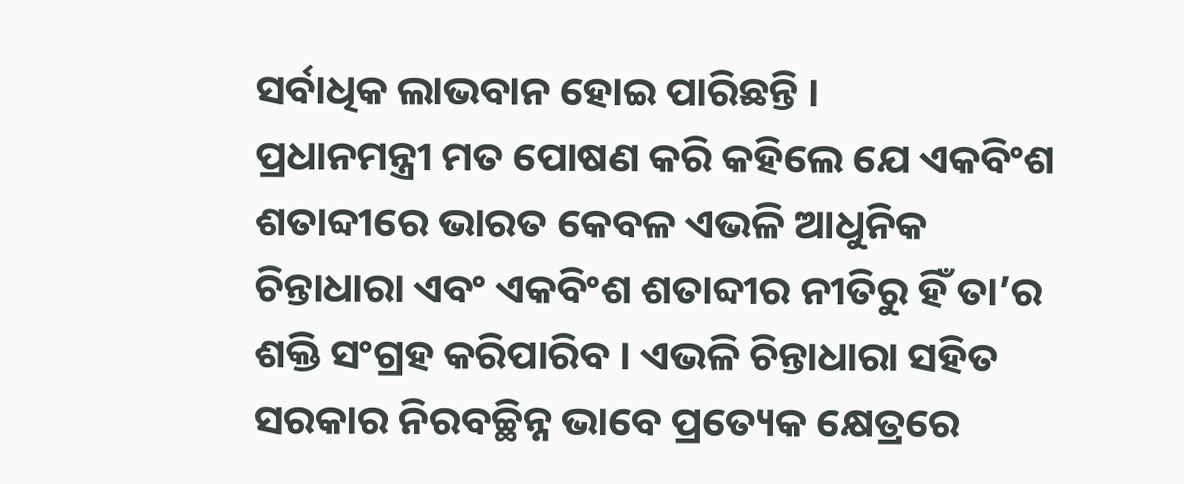ସର୍ବାଧିକ ଲାଭବାନ ହୋଇ ପାରିଛନ୍ତି ।
ପ୍ରଧାନମନ୍ତ୍ରୀ ମତ ପୋଷଣ କରି କହିଲେ ଯେ ଏକବିଂଶ ଶତାବ୍ଦୀରେ ଭାରତ କେବଳ ଏଭଳି ଆଧୁନିକ ଚିନ୍ତାଧାରା ଏବଂ ଏକବିଂଶ ଶତାବ୍ଦୀର ନୀତିରୁ ହିଁ ତା’ର ଶକ୍ତି ସଂଗ୍ରହ କରିପାରିବ । ଏଭଳି ଚିନ୍ତାଧାରା ସହିତ ସରକାର ନିରବଚ୍ଛିନ୍ନ ଭାବେ ପ୍ରତ୍ୟେକ କ୍ଷେତ୍ରରେ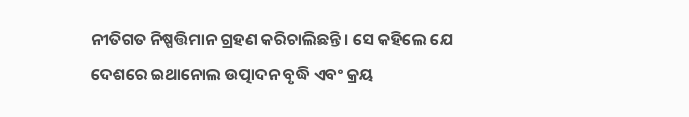ନୀତିଗତ ନିଷ୍ପତ୍ତିମାନ ଗ୍ରହଣ କରିଚାଲିଛନ୍ତି । ସେ କହିଲେ ଯେ ଦେଶରେ ଇଥାନୋଲ ଉତ୍ପାଦନ ବୃଦ୍ଧି ଏବଂ କ୍ରୟ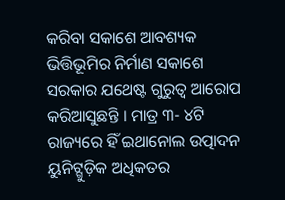କରିବା ସକାଶେ ଆବଶ୍ୟକ ଭିତ୍ତିଭୂମିର ନିର୍ମାଣ ସକାଶେ ସରକାର ଯଥେଷ୍ଟ ଗୁରୁତ୍ୱ ଆରୋପ କରିଆସୁଛନ୍ତି । ମାତ୍ର ୩- ୪ଟି ରାଜ୍ୟରେ ହିଁ ଇଥାନୋଲ ଉତ୍ପାଦନ ୟୁନିଟ୍ଗୁଡ଼ିକ ଅଧିକତର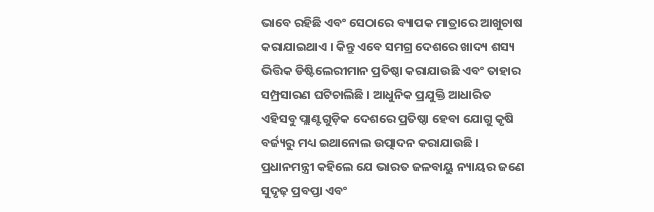ଭାବେ ରହିଛି ଏବଂ ସେଠାରେ ବ୍ୟାପକ ମାତ୍ରାରେ ଆଖୁଚାଷ କରାଯାଇଥାଏ । କିନ୍ତୁ ଏବେ ସମଗ୍ର ଦେଶରେ ଖାଦ୍ୟ ଶସ୍ୟ ଭିତ୍ତିକ ଡିଷ୍ଟିଲେରୀମାନ ପ୍ରତିଷ୍ଠା କରାଯାଉଛି ଏବଂ ତାହାର ସମ୍ପ୍ରସାରଣ ଘଟିଚାଲିଛି । ଆଧୁନିକ ପ୍ରଯୁକ୍ତି ଆଧାରିତ ଏହିସବୁ ପ୍ଲାଣ୍ଟଗୁଡ଼ିକ ଦେଶରେ ପ୍ରତିଷ୍ଠା ହେବା ଯୋଗୁ କୃଷି ବର୍ଜ୍ୟରୁ ମଧ୍ୟ ଇଥାନୋଲ ଉତ୍ପାଦନ କରାଯାଉଛି ।
ପ୍ରଧାନମନ୍ତ୍ରୀ କହିଲେ ଯେ ଭାରତ ଜଳବାୟୁ ନ୍ୟାୟର ଜଣେ ସୁଦୃଢ଼ ପ୍ରବପ୍ତା ଏବଂ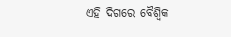ଏହି ଦିଗରେ ବୈଶ୍ୱିକ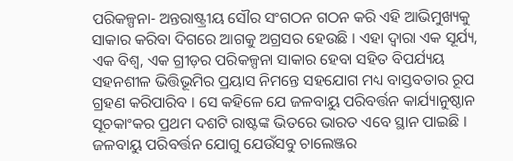ପରିକଳ୍ପନା- ଅନ୍ତରାଷ୍ଟ୍ରୀୟ ସୌର ସଂଗଠନ ଗଠନ କରି ଏହି ଆଭିମୁଖ୍ୟକୁ ସାକାର କରିବା ଦିଗରେ ଆଗକୁ ଅଗ୍ରସର ହେଉଛି । ଏହା ଦ୍ୱାରା ଏକ ସୂର୍ଯ୍ୟ, ଏକ ବିଶ୍ୱ, ଏକ ଗ୍ରୀଡ଼ର ପରିକଳ୍ପନା ସାକାର ହେବା ସହିତ ବିପର୍ଯ୍ୟୟ ସହନଶୀଳ ଭିତ୍ତିଭୂମିର ପ୍ରୟାସ ନିମନ୍ତେ ସହଯୋଗ ମଧ୍ୟ ବାସ୍ତବତାର ରୂପ ଗ୍ରହଣ କରିପାରିବ । ସେ କହିଳେ ଯେ ଜଳବାୟୁ ପରିବର୍ତ୍ତନ କାର୍ଯ୍ୟାନୁଷ୍ଠାନ ସୂଚକାଂକର ପ୍ରଥମ ଦଶଟି ରାଷ୍ଟଙ୍କ ଭିତରେ ଭାରତ ଏବେ ସ୍ଥାନ ପାଇଛି । ଜଳବାୟୁ ପରିବର୍ତ୍ତନ ଯୋଗୁ ଯେଉଁସବୁ ଚାଲେଞ୍ଜର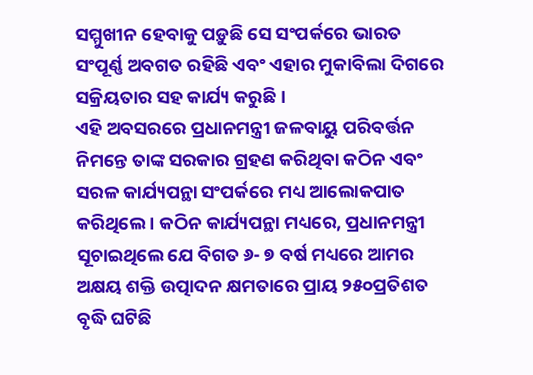ସମ୍ମୁଖୀନ ହେବାକୁ ପଡ଼ୁଛି ସେ ସଂପର୍କରେ ଭାରତ ସଂପୂର୍ଣ୍ଣ ଅବଗତ ରହିଛି ଏବଂ ଏହାର ମୁକାବିଲା ଦିଗରେ ସକ୍ରିୟତାର ସହ କାର୍ଯ୍ୟ କରୁଛି ।
ଏହି ଅବସରରେ ପ୍ରଧାନମନ୍ତ୍ରୀ ଜଳବାୟୁ ପରିବର୍ତ୍ତନ ନିମନ୍ତେ ତାଙ୍କ ସରକାର ଗ୍ରହଣ କରିଥିବା କଠିନ ଏବଂ ସରଳ କାର୍ଯ୍ୟପନ୍ଥା ସଂପର୍କରେ ମଧ୍ୟ ଆଲୋକପାତ କରିଥିଲେ । କଠିନ କାର୍ଯ୍ୟପନ୍ଥା ମଧ୍ୟରେ, ପ୍ରଧାନମନ୍ତ୍ରୀ ସୂଚାଇଥିଲେ ଯେ ବିଗତ ୬- ୭ ବର୍ଷ ମଧ୍ୟରେ ଆମର ଅକ୍ଷୟ ଶକ୍ତି ଉତ୍ପାଦନ କ୍ଷମତାରେ ପ୍ରାୟ ୨୫୦ପ୍ରତିଶତ ବୃଦ୍ଧି ଘଟିଛି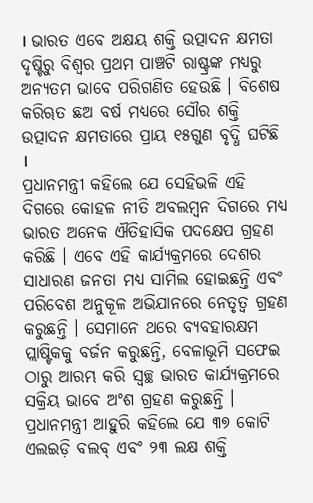। ଭାରତ ଏବେ ଅକ୍ଷୟ ଶକ୍ତି ଉତ୍ପାଦନ କ୍ଷମତା ଦୃଷ୍ଟିରୁ ବିଶ୍ୱର ପ୍ରଥମ ପାଞ୍ଚଟି ରାଷ୍ଟ୍ରଙ୍କ ମଧ୍ୟରୁ ଅନ୍ୟତମ ଭାବେ ପରିଗଣିତ ହେଉଛି । ବିଶେଷ କରିୠତ ଛଅ ବର୍ଷ ମଧ୍ୟରେ ସୌର ଶକ୍ତି ଉତ୍ପାଦନ କ୍ଷମତାରେ ପ୍ରାୟ ୧୫ଗୁଣ ବୃଦ୍ଧି ଘଟିଛି ।
ପ୍ରଧାନମନ୍ତ୍ରୀ କହିଲେ ଯେ ସେହିଭଳି ଏହି ଦିଗରେ କୋହଳ ନୀତି ଅବଲମ୍ବନ ଦିଗରେ ମଧ୍ୟ ଭାରତ ଅନେକ ଐତିହାସିକ ପଦକ୍ଷେପ ଗ୍ରହଣ କରିଛି । ଏବେ ଏହି କାର୍ଯ୍ୟକ୍ରମରେ ଦେଶର ସାଧାରଣ ଜନତା ମଧ୍ୟ ସାମିଲ ହୋଇଛନ୍ତି ଏବଂ ପରିବେଶ ଅନୁକୂଳ ଅଭିଯାନରେ ନେତୃତ୍ୱ ଗ୍ରହଣ କରୁଛନ୍ତି । ସେମାନେ ଥରେ ବ୍ୟବହାରକ୍ଷମ ପ୍ଲାଷ୍ଟିକକୁ ବର୍ଜନ କରୁଛନ୍ତି, ବେଳାଭୂମି ସଫେଇ ଠାରୁ ଆରମ୍ଭ କରି ସ୍ୱଚ୍ଛ ଭାରତ କାର୍ଯ୍ୟକ୍ରମରେ ସକ୍ରିୟ ଭାବେ ଅଂଶ ଗ୍ରହଣ କରୁଛନ୍ତି । ପ୍ରଧାନମନ୍ତ୍ରୀ ଆହୁରି କହିଲେ ଯେ ୩୭ କୋଟି ଏଲଇଡ଼ି ବଲବ୍ ଏବଂ ୨୩ ଲକ୍ଷ ଶକ୍ତି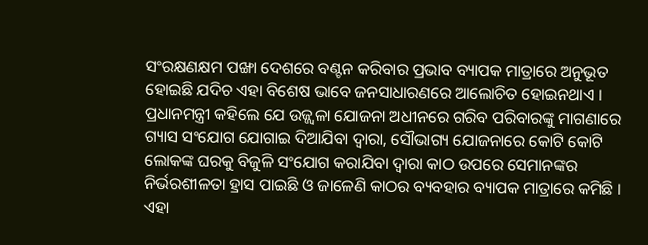ସଂରକ୍ଷଣକ୍ଷମ ପଙ୍ଖା ଦେଶରେ ବଣ୍ଟନ କରିବାର ପ୍ରଭାବ ବ୍ୟାପକ ମାତ୍ରାରେ ଅନୁଭୂତ ହୋଇଛି ଯଦିଚ ଏହା ବିଶେଷ ଭାବେ ଜନସାଧାରଣରେ ଆଲୋଚିତ ହୋଇନଥାଏ । ପ୍ରଧାନମନ୍ତ୍ରୀ କହିଲେ ଯେ ଉଜ୍ଜ୍ୱଳା ଯୋଜନା ଅଧୀନରେ ଗରିବ ପରିବାରଙ୍କୁ ମାଗଣାରେ ଗ୍ୟାସ ସଂଯୋଗ ଯୋଗାଇ ଦିଆଯିବା ଦ୍ୱାରା, ସୌଭାଗ୍ୟ ଯୋଜନାରେ କୋଟି କୋଟି ଲୋକଙ୍କ ଘରକୁ ବିଜୁଳି ସଂଯୋଗ କରାଯିବା ଦ୍ୱାରା କାଠ ଉପରେ ସେମାନଙ୍କର ନିର୍ଭରଶୀଳତା ହ୍ରାସ ପାଇଛି ଓ ଜାଳେଣି କାଠର ବ୍ୟବହାର ବ୍ୟାପକ ମାତ୍ରାରେ କମିଛି । ଏହା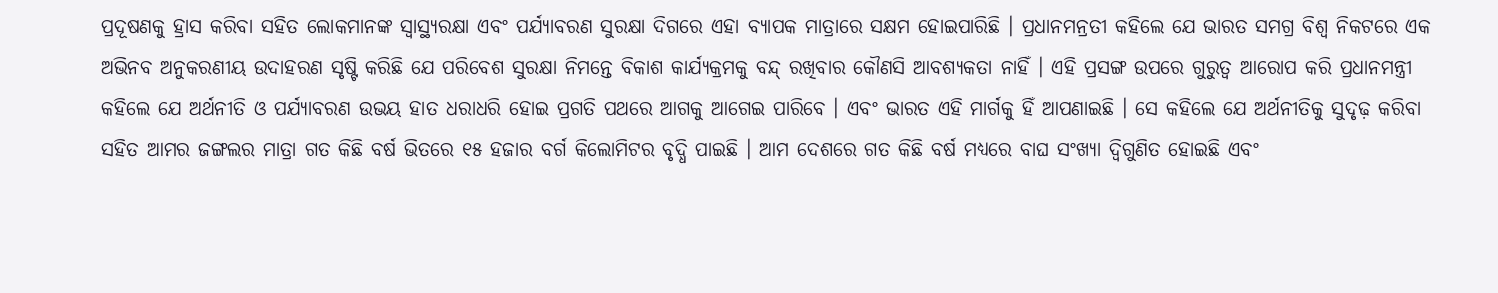ପ୍ରଦୂଷଣକୁ ହ୍ରାସ କରିବା ସହିତ ଲୋକମାନଙ୍କ ସ୍ୱାସ୍ଥ୍ୟରକ୍ଷା ଏବଂ ପର୍ଯ୍ୟାବରଣ ସୁରକ୍ଷା ଦିଗରେ ଏହା ବ୍ୟାପକ ମାତ୍ରାରେ ସକ୍ଷମ ହୋଇପାରିଛି । ପ୍ରଧାନମନ୍ରତୀ କହିଲେ ଯେ ଭାରତ ସମଗ୍ର ବିଶ୍ୱ ନିକଟରେ ଏକ ଅଭିନବ ଅନୁକରଣୀୟ ଉଦାହରଣ ସୃଷ୍ଟି କରିଛି ଯେ ପରିବେଶ ସୁରକ୍ଷା ନିମନ୍ତେ ବିକାଶ କାର୍ଯ୍ୟକ୍ରମକୁ ବନ୍ଦ୍ ରଖିବାର କୌଣସି ଆବଶ୍ୟକତା ନାହିଁ । ଏହି ପ୍ରସଙ୍ଗ ଉପରେ ଗୁରୁତ୍ୱ ଆରୋପ କରି ପ୍ରଧାନମନ୍ତ୍ରୀ କହିଲେ ଯେ ଅର୍ଥନୀତି ଓ ପର୍ଯ୍ୟାବରଣ ଉଭୟ ହାତ ଧରାଧରି ହୋଇ ପ୍ରଗତି ପଥରେ ଆଗକୁ ଆଗେଇ ପାରିବେ । ଏବଂ ଭାରତ ଏହି ମାର୍ଗକୁ ହିଁ ଆପଣାଇଛି । ସେ କହିଲେ ଯେ ଅର୍ଥନୀତିକୁ ସୁଦୃଢ଼ କରିବା ସହିତ ଆମର ଜଙ୍ଗଲର ମାତ୍ରା ଗତ କିଛି ବର୍ଷ ଭିତରେ ୧୫ ହଜାର ବର୍ଗ କିଲୋମିଟର ବୃଦ୍ଧି ପାଇଛି । ଆମ ଦେଶରେ ଗତ କିଛି ବର୍ଷ ମଧ୍ୟରେ ବାଘ ସଂଖ୍ୟା ଦ୍ୱିଗୁଣିତ ହୋଇଛି ଏବଂ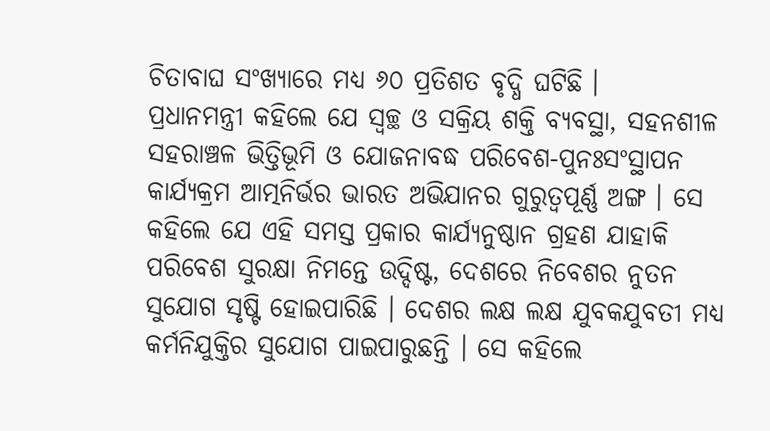ଚିତାବାଘ ସଂଖ୍ୟାରେ ମଧ୍ୟ ୬୦ ପ୍ରତିଶତ ବୃଦ୍ଧି ଘଟିଛି ।
ପ୍ରଧାନମନ୍ତ୍ରୀ କହିଲେ ଯେ ସ୍ୱଚ୍ଛ ଓ ସକ୍ରିୟ ଶକ୍ତି ବ୍ୟବସ୍ଥା, ସହନଶୀଳ ସହରାଞ୍ଚଳ ଭିତ୍ତିଭୂମି ଓ ଯୋଜନାବଦ୍ଧ ପରିବେଶ-ପୁନଃସଂସ୍ଥାପନ କାର୍ଯ୍ୟକ୍ରମ ଆତ୍ମନିର୍ଭର ଭାରତ ଅଭିଯାନର ଗୁରୁତ୍ୱପୂର୍ଣ୍ଣ ଅଙ୍ଗ । ସେ କହିଲେ ଯେ ଏହି ସମସ୍ତ ପ୍ରକାର କାର୍ଯ୍ୟନୁଷ୍ଠାନ ଗ୍ରହଣ ଯାହାକି ପରିବେଶ ସୁରକ୍ଷା ନିମନ୍ତେ ଉଦ୍ଦିଷ୍ଟ, ଦେଶରେ ନିବେଶର ନୁତନ ସୁଯୋଗ ସୃଷ୍ଟି ହୋଇପାରିଛି । ଦେଶର ଲକ୍ଷ ଲକ୍ଷ ଯୁବକଯୁବତୀ ମଧ୍ୟ କର୍ମନିଯୁକ୍ତିର ସୁଯୋଗ ପାଇପାରୁଛନ୍ତି । ସେ କହିଲେ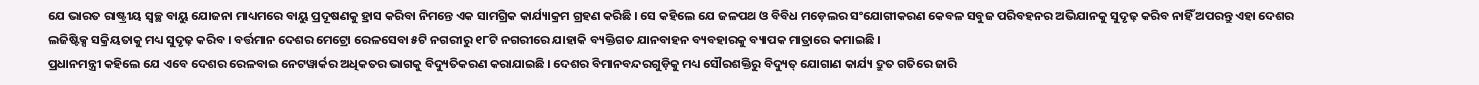ଯେ ଭାରତ ରାଷ୍ଟ୍ରୀୟ ସ୍ୱଚ୍ଛ ବାୟୁ ଯୋଜନା ମାଧ୍ୟମରେ ବାୟୁ ପ୍ରଦୂଷଣକୁ ହ୍ରାସ କରିବା ନିମନ୍ତେ ଏକ ସାମଗ୍ରିକ କାର୍ଯ୍ୟାକ୍ରମ ଗ୍ରହଣ କରିଛି । ସେ କହିଲେ ଯେ ଜଳପଥ ଓ ବିବିଧ ମଡ଼େଲର ସଂଯୋଗୀକରଣ କେବଳ ସବୁଜ ପରିବହନର ଅଭିଯାନକୁ ସୁଦୃଢ଼ କରିବ ନାହିଁ ଅପରନ୍ତୁ ଏହା ଦେଶର ଲଜିଷ୍ଟିକ୍ସ ସକ୍ରିୟତାକୁ ମଧ୍ୟ ସୁଦୃଢ଼ କରିବ । ବର୍ତ୍ତମାନ ଦେଶର ମେଟ୍ରୋ ରେଳସେବା ୫ଟି ନଗରୀରୁ ୧୮ଟି ନଗରୀରେ ଯାହାକି ବ୍ୟକ୍ତିଗତ ଯାନବାହନ ବ୍ୟବହାରକୁ ବ୍ୟାପକ ମାତ୍ରାରେ କମାଇଛି ।
ପ୍ରଧାନମନ୍ତ୍ରୀ କହିଲେ ଯେ ଏବେ ଦେଶର ରେଳବାଇ ନେଟୱାର୍କର ଅଧିକତର ଭାଗକୁ ବିଦ୍ୟୁତିକରଣ କରାଯାଇଛି । ଦେଶର ବିମାନବନ୍ଦରଗୁଡ଼ିକୁ ମଧ୍ୟ ସୌରଶକ୍ତିରୁ ବିଦ୍ୟୁତ୍ ଯୋଗାଣ କାର୍ଯ୍ୟ ଦ୍ରୁତ ଗତିରେ ଜାରି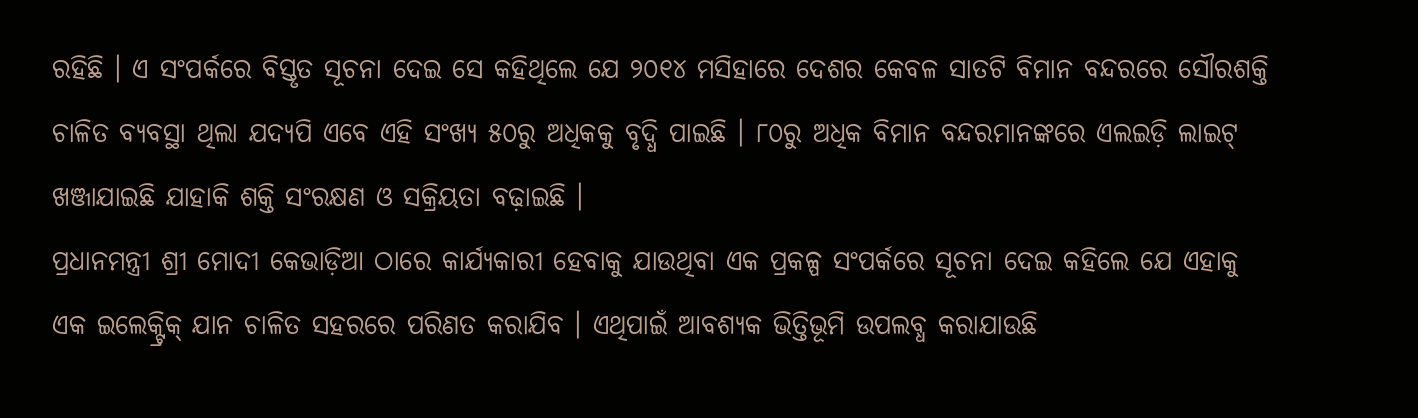ରହିଛି । ଏ ସଂପର୍କରେ ବିସ୍ତୃତ ସୂଚନା ଦେଇ ସେ କହିଥିଲେ ଯେ ୨୦୧୪ ମସିହାରେ ଦେଶର କେବଳ ସାତଟି ବିମାନ ବନ୍ଦରରେ ସୌରଶକ୍ତି ଚାଳିତ ବ୍ୟବସ୍ଥା ଥିଲା ଯଦ୍ୟପି ଏବେ ଏହି ସଂଖ୍ୟ ୫୦ରୁ ଅଧିକକୁ ବୃଦ୍ଧି ପାଇଛି । ୮୦ରୁ ଅଧିକ ବିମାନ ବନ୍ଦରମାନଙ୍କରେ ଏଲଇଡ଼ି ଲାଇଟ୍ ଖଞ୍ଜାଯାଇଛି ଯାହାକି ଶକ୍ତି ସଂରକ୍ଷଣ ଓ ସକ୍ରିୟତା ବଢ଼ାଇଛି ।
ପ୍ରଧାନମନ୍ତ୍ରୀ ଶ୍ରୀ ମୋଦୀ କେଭାଡ଼ିଆ ଠାରେ କାର୍ଯ୍ୟକାରୀ ହେବାକୁ ଯାଉଥିବା ଏକ ପ୍ରକଳ୍ପ ସଂପର୍କରେ ସୂଚନା ଦେଇ କହିଲେ ଯେ ଏହାକୁ ଏକ ଇଲେକ୍ଟ୍ରିକ୍ ଯାନ ଚାଳିତ ସହରରେ ପରିଣତ କରାଯିବ । ଏଥିପାଇଁ ଆବଶ୍ୟକ ଭିତ୍ତିଭୂମି ଉପଲବ୍ଧ କରାଯାଉଛି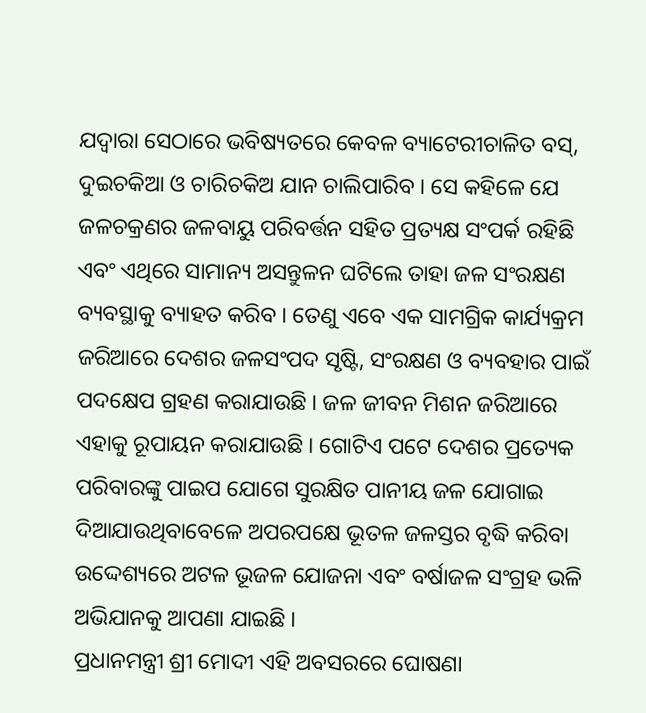ଯଦ୍ୱାରା ସେଠାରେ ଭବିଷ୍ୟତରେ କେବଳ ବ୍ୟାଟେରୀଚାଳିତ ବସ୍, ଦୁଇଚକିଆ ଓ ଚାରିଚକିଅ ଯାନ ଚାଲିପାରିବ । ସେ କହିଳେ ଯେ ଜଳଚକ୍ରଣର ଜଳବାୟୁ ପରିବର୍ତ୍ତନ ସହିତ ପ୍ରତ୍ୟକ୍ଷ ସଂପର୍କ ରହିଛି ଏବଂ ଏଥିରେ ସାମାନ୍ୟ ଅସନ୍ତୁଳନ ଘଟିଲେ ତାହା ଜଳ ସଂରକ୍ଷଣ ବ୍ୟବସ୍ଥାକୁ ବ୍ୟାହତ କରିବ । ତେଣୁ ଏବେ ଏକ ସାମଗ୍ରିକ କାର୍ଯ୍ୟକ୍ରମ ଜରିଆରେ ଦେଶର ଜଳସଂପଦ ସୃଷ୍ଟି, ସଂରକ୍ଷଣ ଓ ବ୍ୟବହାର ପାଇଁ ପଦକ୍ଷେପ ଗ୍ରହଣ କରାଯାଉଛି । ଜଳ ଜୀବନ ମିଶନ ଜରିଆରେ ଏହାକୁ ରୂପାୟନ କରାଯାଉଛି । ଗୋଟିଏ ପଟେ ଦେଶର ପ୍ରତ୍ୟେକ ପରିବାରଙ୍କୁ ପାଇପ ଯୋଗେ ସୁରକ୍ଷିତ ପାନୀୟ ଜଳ ଯୋଗାଇ ଦିଆଯାଉଥିବାବେଳେ ଅପରପକ୍ଷେ ଭୂତଳ ଜଳସ୍ତର ବୃଦ୍ଧି କରିବା ଉଦ୍ଦେଶ୍ୟରେ ଅଟଳ ଭୂଜଳ ଯୋଜନା ଏବଂ ବର୍ଷାଜଳ ସଂଗ୍ରହ ଭଳି ଅଭିଯାନକୁ ଆପଣା ଯାଇଛି ।
ପ୍ରଧାନମନ୍ତ୍ରୀ ଶ୍ରୀ ମୋଦୀ ଏହି ଅବସରରେ ଘୋଷଣା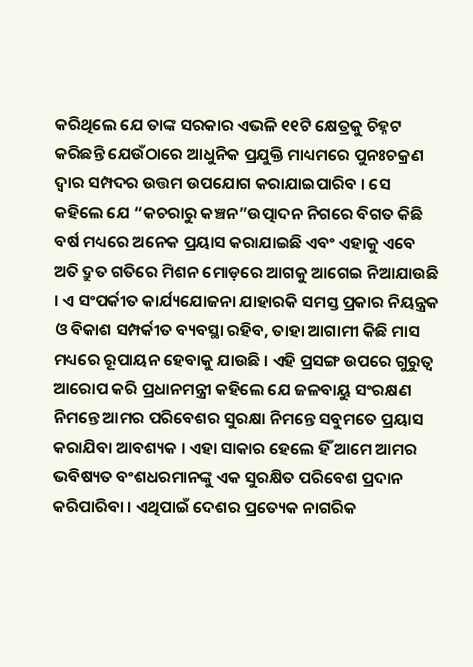କରିଥିଲେ ଯେ ତାଙ୍କ ସରକାର ଏଭଳି ୧୧ଟି କ୍ଷେତ୍ରକୁ ଚିହ୍ନଟ କରିଛନ୍ତି ଯେଉଁଠାରେ ଆଧୁନିକ ପ୍ରଯୁକ୍ତି ମାଧ୍ୟମରେ ପୁନଃଚକ୍ରଣ ଦ୍ୱାର ସମ୍ପଦର ଉତ୍ତମ ଉପଯୋଗ କରାଯାଇପାରିବ । ସେ କହିଲେ ଯେ “କଚରାରୁ କଞ୍ଚନ”ଉତ୍ପାଦନ ନିଗରେ ବିଗତ କିଛି ବର୍ଷ ମଧ୍ୟରେ ଅନେକ ପ୍ରୟାସ କରାଯାଇଛି ଏବଂ ଏହାକୁ ଏବେ ଅତି ଦ୍ରୁତ ଗତିରେ ମିଶନ ମୋଡ଼ରେ ଆଗକୁ ଆଗେଇ ନିଆଯାଉଛି । ଏ ସଂପର୍କୀତ କାର୍ଯ୍ୟଯୋଜନା ଯାହାରକି ସମସ୍ତ ପ୍ରକାର ନିୟନ୍ତ୍ରକ ଓ ବିକାଶ ସମ୍ପର୍କୀତ ବ୍ୟବସ୍ଥା ରହିବ, ତାହା ଆଗାମୀ କିଛି ମାସ ମଧ୍ୟରେ ରୂପାୟନ ହେବାକୁ ଯାଉଛି । ଏହି ପ୍ରସଙ୍ଗ ଉପରେ ଗୁରୁତ୍ୱ ଆରୋପ କରି ପ୍ରଧାନମନ୍ତ୍ରୀ କହିଲେ ଯେ ଜଳବାୟୁ ସଂରକ୍ଷଣ ନିମନ୍ତେ ଆମର ପରିବେଶର ସୁରକ୍ଷା ନିମନ୍ତେ ସବୁମତେ ପ୍ରୟାସ କରାଯିବା ଆବଶ୍ୟକ । ଏହା ସାକାର ହେଲେ ହିଁ ଆମେ ଆମର ଭବିଷ୍ୟତ ବଂଶଧରମାନଙ୍କୁ ଏକ ସୁରକ୍ଷିତ ପରିବେଶ ପ୍ରଦାନ କରିପାରିବା । ଏଥିପାଇଁ ଦେଶର ପ୍ରତ୍ୟେକ ନାଗରିକ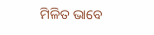ମିଳିତ ଭାବେ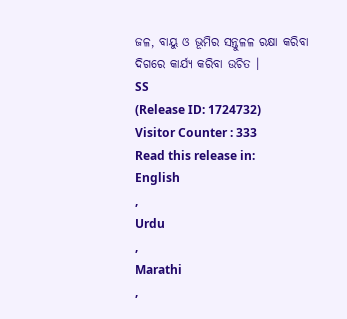ଜଳ, ବାୟୁ ଓ ଭୂମିର ସନ୍ତୁଳଳ ରକ୍ଷା କରିବା ଦିଗରେ କାର୍ଯ୍ୟ କରିବା ଉଚିତ ।
SS
(Release ID: 1724732)
Visitor Counter : 333
Read this release in:
English
,
Urdu
,
Marathi
,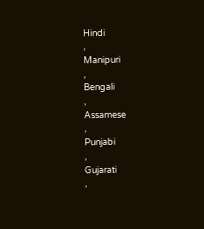Hindi
,
Manipuri
,
Bengali
,
Assamese
,
Punjabi
,
Gujarati
,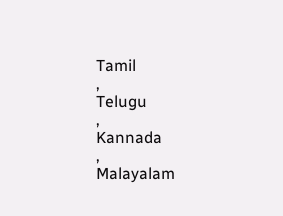Tamil
,
Telugu
,
Kannada
,
Malayalam